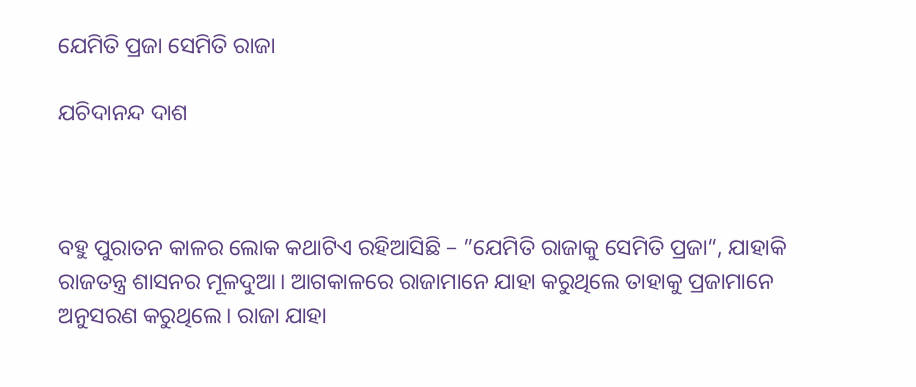ଯେମିତି ପ୍ରଜା ସେମିତି ରାଜା

ଯଚିଦାନନ୍ଦ ଦାଶ



ବହୁ ପୁରାତନ କାଳର ଲୋକ କଥାଟିଏ ରହିଆସିଛି – ”ଯେମିତି ରାଜାକୁ ସେମିତି ପ୍ରଜା“, ଯାହାକି ରାଜତନ୍ତ୍ର ଶାସନର ମୂଳଦୁଆ। ଆଗକାଳରେ ରାଜାମାନେ ଯାହା କରୁଥିଲେ ତାହାକୁ ପ୍ରଜାମାନେ ଅନୁସରଣ କରୁଥିଲେ। ରାଜା ଯାହା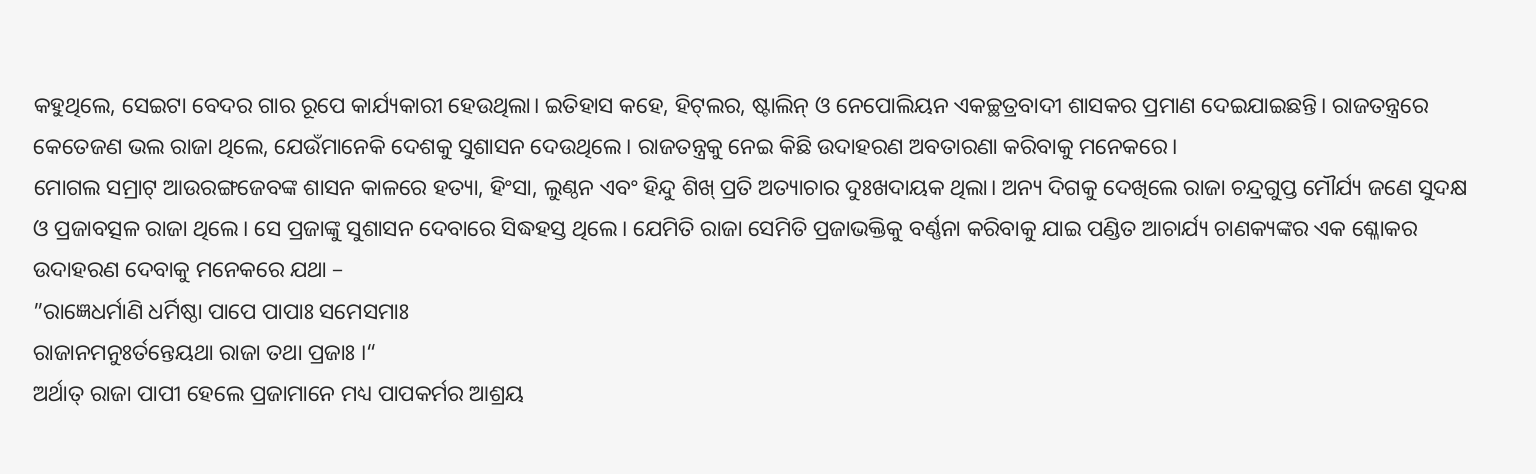କହୁଥିଲେ, ସେଇଟା ବେଦର ଗାର ରୂପେ କାର୍ଯ୍ୟକାରୀ ହେଉଥିଲା। ଇତିହାସ କହେ, ହିଟ୍‌ଲର, ଷ୍ଟାଲିନ୍‌ ଓ ନେପୋଲିୟନ ଏକଚ୍ଛତ୍ରବାଦୀ ଶାସକର ପ୍ରମାଣ ଦେଇଯାଇଛନ୍ତି। ରାଜତନ୍ତ୍ରରେ କେତେଜଣ ଭଲ ରାଜା ଥିଲେ, ଯେଉଁମାନେକି ଦେଶକୁ ସୁଶାସନ ଦେଉଥିଲେ। ରାଜତନ୍ତ୍ରକୁ ନେଇ କିଛି ଉଦାହରଣ ଅବତାରଣା କରିବାକୁ ମନେକରେ।
ମୋଗଲ ସମ୍ରାଟ୍‌ ଆଉରଙ୍ଗଜେବଙ୍କ ଶାସନ କାଳରେ ହତ୍ୟା, ହିଂସା, ଲୁଣ୍ଠନ ଏବଂ ହିନ୍ଦୁ ଶିଖ୍‌ ପ୍ରତି ଅତ୍ୟାଚାର ଦୁଃଖଦାୟକ ଥିଲା। ଅନ୍ୟ ଦିଗକୁ ଦେଖିଲେ ରାଜା ଚନ୍ଦ୍ରଗୁପ୍ତ ମୌର୍ଯ୍ୟ ଜଣେ ସୁଦକ୍ଷ ଓ ପ୍ରଜାବତ୍ସଳ ରାଜା ଥିଲେ। ସେ ପ୍ରଜାଙ୍କୁ ସୁଶାସନ ଦେବାରେ ସିଦ୍ଧହସ୍ତ ଥିଲେ। ଯେମିତି ରାଜା ସେମିତି ପ୍ରଜାଭକ୍ତିକୁ ବର୍ଣ୍ଣନା କରିବାକୁ ଯାଇ ପଣ୍ଡିତ ଆଚାର୍ଯ୍ୟ ଚାଣକ୍ୟଙ୍କର ଏକ ଶ୍ଳୋକର ଉଦାହରଣ ଦେବାକୁ ମନେକରେ ଯଥା –
”ରାଜ୍ଞେଧର୍ମାଣି ଧର୍ମିଷ୍ଠା ପାପେ ପାପାଃ ସମେସମାଃ
ରାଜାନମନୁଃର୍ତନ୍ତେୟଥା ରାଜା ତଥା ପ୍ରଜାଃ ।“
ଅର୍ଥାତ୍‌ ରାଜା ପାପୀ ହେଲେ ପ୍ରଜାମାନେ ମଧ୍ୟ ପାପକର୍ମର ଆଶ୍ରୟ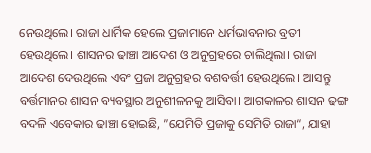ନେଉଥିଲେ। ରାଜା ଧାର୍ମିକ ହେଲେ ପ୍ରଜାମାନେ ଧର୍ମଭାବନାର ବ୍ରତୀ ହେଉଥିଲେ। ଶାସନର ଢାଞ୍ଚା ଆଦେଶ ଓ ଅନୁଗ୍ରହରେ ଚାଲିଥିଲା। ରାଜା ଆଦେଶ ଦେଉଥିଲେ ଏବଂ ପ୍ରଜା ଅନୁଗ୍ରହର ବଶବର୍ତ୍ତୀ ହେଉଥିଲେ। ଆସନ୍ତୁ ବର୍ତ୍ତମାନର ଶାସନ ବ୍ୟବସ୍ଥାର ଅନୁଶୀଳନକୁ ଆସିବା। ଆଗକାଳର ଶାସନ ଢଙ୍ଗ ବଦଳି ଏବେକାର ଢାଞ୍ଚା ହୋଇଛି, ”ଯେମିତି ପ୍ରଜାକୁ ସେମିତି ରାଜା“, ଯାହା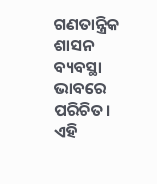ଗଣତାନ୍ତ୍ରିକ ଶାସନ ବ୍ୟବସ୍ଥା ଭାବରେ ପରିଚିତ। ଏହି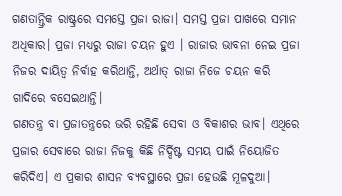ଗଣତାନ୍ତ୍ରିକ ରାଷ୍ଟ୍ରରେ ସମସ୍ତେ ପ୍ରଜା ରାଜା। ସମସ୍ତ ପ୍ରଜା ପାଖରେ ସମାନ ଅଧିକାର। ପ୍ରଜା ମଧ୍ୟରୁ ରାଜା ଚୟନ ହୁଏ । ରାଜାର ଭାବନା ନେଇ ପ୍ରଜା ନିଜର ଦାୟିତ୍ୱ ନିର୍ବାହ କରିଥାନ୍ତି, ଅର୍ଥାତ୍‌ ରାଜା ନିଜେ ଚୟନ କରି ଗାଦିରେ ବସେଇଥାନ୍ତି।
ଗଣତନ୍ତ୍ର ବା ପ୍ରଜାତନ୍ତ୍ରରେ ଭରି ରହିଛି ସେବା ଓ ବିକାଶର ଭାବ। ଏଥିରେ ପ୍ରଜାର ସେବାରେ ରାଜା ନିଜକୁ କିଛି ନିର୍ଦ୍ଦିଷ୍ଟ ସମୟ ପାଇଁ ନିୟୋଜିତ କରିଦିଏ। ଏ ପ୍ରକାର ଶାସନ ବ୍ୟବସ୍ଥାରେ ପ୍ରଜା ହେଉଛି ମୂଳଦୁଆ।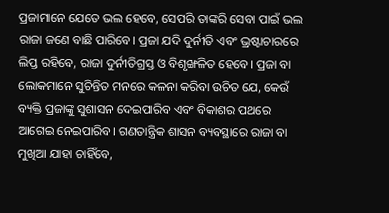ପ୍ରଜାମାନେ ଯେତେ ଭଲ ହେବେ, ସେପରି ତାଙ୍କରି ସେବା ପାଇଁ ଭଲ ରାଜା ଜଣେ ବାଛି ପାରିବେ। ପ୍ରଜା ଯଦି ଦୁର୍ନୀତି ଏବଂ ଭ୍ରଷ୍ଟାଚାରରେ ଲିପ୍ତ ରହିବେ, ରାଜା ଦୁର୍ନୀତିଗ୍ରସ୍ତ ଓ ବିଶୃଙ୍ଖଳିତ ହେବେ। ପ୍ରଜା ବା ଲୋକମାନେ ସୁଚିନ୍ତିତ ମନରେ କଳନା କରିବା ଉଚିତ ଯେ, କେଉଁ ବ୍ୟକ୍ତି ପ୍ରଜାଙ୍କୁ ସୁଶାସନ ଦେଇପାରିବ ଏବଂ ବିକାଶର ପଥରେ ଆଗେଇ ନେଇପାରିବ। ଗଣତାନ୍ତ୍ରିକ ଶାସନ ବ୍ୟବସ୍ଥାରେ ରାଜା ବା ମୁଖିଆ ଯାହା ଚାହିଁବେ,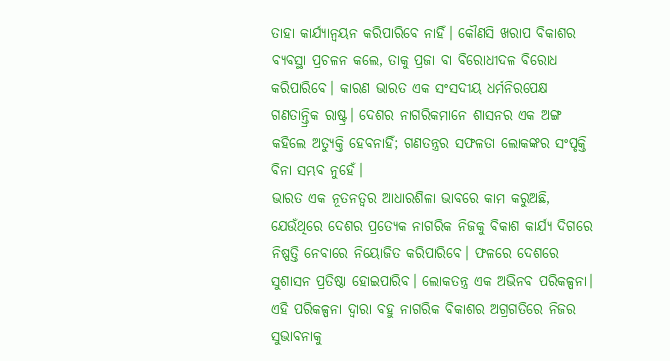ତାହା କାର୍ଯ୍ୟାନ୍ବୟନ କରିପାରିବେ ନାହିଁ। କୌଣସି ଖରାପ ବିକାଶର ବ୍ୟବସ୍ଥା ପ୍ରଚଳନ କଲେ, ତାକୁ ପ୍ରଜା ବା ବିରୋଧୀଦଳ ବିରୋଧ କରିପାରିବେ। କାରଣ ଭାରତ ଏକ ସଂସଦୀୟ ଧର୍ମନିରପେକ୍ଷ ଗଣତାନ୍ତ୍ରିକ ରାଷ୍ଟ୍ର। ଦେଶର ନାଗରିକମାନେ ଶାସନର ଏକ ଅଙ୍ଗ କହିଲେ ଅତ୍ୟୁକ୍ତି ହେବନାହିଁ; ଗଣତନ୍ତ୍ରର ସଫଳତା ଲୋକଙ୍କର ସଂପୃକ୍ତି ବିନା ସମ୍ଭବ ନୁହେଁ।
ଭାରତ ଏକ ନୂତନତ୍ୱର ଆଧାରଶିଳା ଭାବରେ କାମ କରୁଅଛି, ଯେଉଁଥିରେ ଦେଶର ପ୍ରତ୍ୟେକ ନାଗରିକ ନିଜକୁ ବିକାଶ କାର୍ଯ୍ୟ ଦିଗରେ ନିଷ୍ପତ୍ତି ନେବାରେ ନିୟୋଜିତ କରିପାରିବେ। ଫଳରେ ଦେଶରେ ସୁଶାସନ ପ୍ରତିଷ୍ଠା ହୋଇପାରିବ। ଲୋକତନ୍ତ୍ର ଏକ ଅଭିନବ ପରିକଳ୍ପନା। ଏହି ପରିକଳ୍ପନା ଦ୍ୱାରା ବହୁ ନାଗରିକ ବିକାଶର ଅଗ୍ରଗତିରେ ନିଜର ସୁଭାବନାକୁ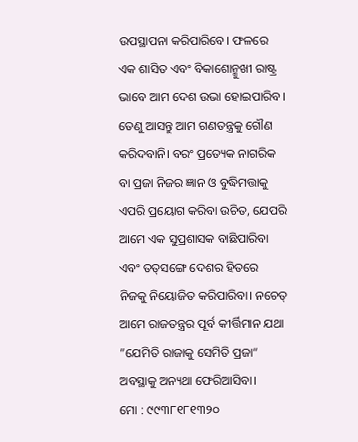ଉପସ୍ଥାପନା କରିପାରିବେ। ଫଳରେ ଏକ ଶାସିତ ଏବଂ ବିକାଶୋନ୍ମୁଖୀ ରାଷ୍ଟ୍ର ଭାବେ ଆମ ଦେଶ ଉଭା ହୋଇପାରିବ। ତେଣୁ ଆସନ୍ତୁ ଆମ ଗଣତନ୍ତ୍ରକୁ ଗୌଣ କରିଦବାନି। ବରଂ ପ୍ରତ୍ୟେକ ନାଗରିକ ବା ପ୍ରଜା ନିଜର ଜ୍ଞାନ ଓ ବୁଦ୍ଧିମତ୍ତାକୁ ଏପରି ପ୍ରୟୋଗ କରିବା ଉଚିତ, ଯେପରି ଆମେ ଏକ ସୁପ୍ରଶାସକ ବାଛିପାରିବା ଏବଂ ତତ୍‌ସଙ୍ଗେ ଦେଶର ହିତରେ ନିଜକୁ ନିୟୋଜିତ କରିପାରିବା। ନଚେତ୍‌ ଆମେ ରାଜତନ୍ତ୍ରର ପୂର୍ବ କୀର୍ତ୍ତିମାନ ଯଥା ”ଯେମିତି ରାଜାକୁ ସେମିତି ପ୍ରଜା“ ଅବସ୍ଥାକୁ ଅନ୍ୟଥା ଫେରିଆସିବା।
ମୋ : ୯୯୩୮୧୮୧୩୨୦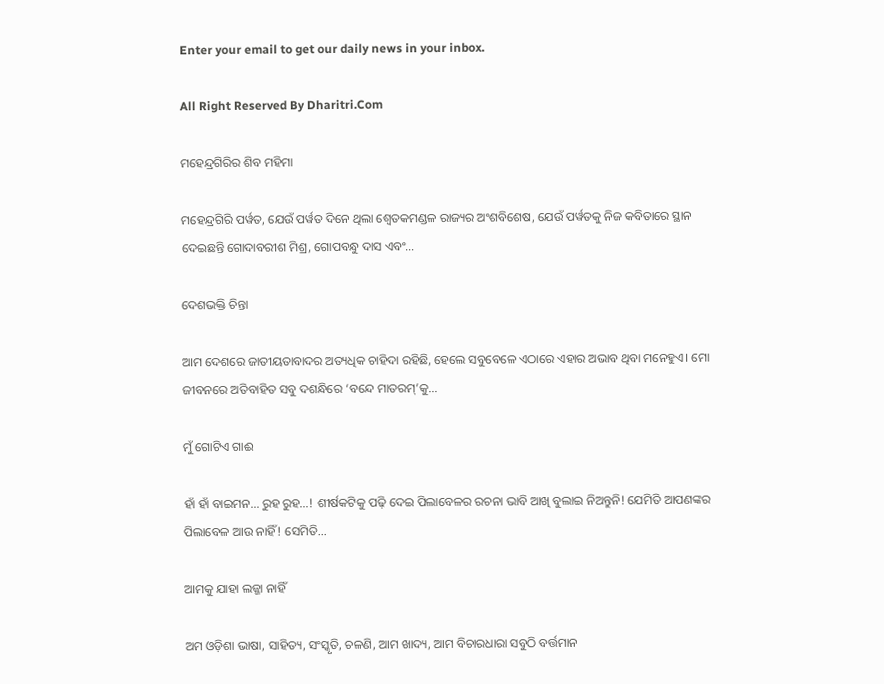Enter your email to get our daily news in your inbox.

All Right Reserved By Dharitri.Com

ମହେନ୍ଦ୍ରଗିରିର ଶିବ ମହିମା

ମହେନ୍ଦ୍ରଗିରି ପର୍ୱତ, ଯେଉଁ ପର୍ୱତ ଦିନେ ଥିଲା ଶ୍ୱେତକମଣ୍ଡଳ ରାଜ୍ୟର ଅଂଶବିଶେଷ, ଯେଉଁ ପର୍ୱତକୁ ନିଜ କବିତାରେ ସ୍ଥାନ ଦେଇଛନ୍ତି ଗୋଦାବରୀଶ ମିଶ୍ର, ଗୋପବନ୍ଧୁ ଦାସ ଏବଂ…

ଦେଶଭକ୍ତି ଚିନ୍ତା

ଆମ ଦେଶରେ ଜାତୀୟତାବାଦର ଅତ୍ୟଧିକ ଚାହିଦା ରହିଛି, ହେଲେ ସବୁବେଳେ ଏଠାରେ ଏହାର ଅଭାବ ଥିବା ମନେହୁଏ। ମୋ ଜୀବନରେ ଅତିବାହିତ ସବୁ ଦଶନ୍ଧିରେ ‘ବନ୍ଦେ ମାତରମ୍‌’କୁ…

ମୁଁ ଗୋଟିଏ ଗାଈ

ହାଁ ହାଁ ବାଇମନ… ରୁହ ରୁହ…! ଶୀର୍ଷକଟିକୁ ପଢ଼ି ଦେଇ ପିଲାବେଳର ରଚନା ଭାବି ଆଖି ବୁଲାଇ ନିଅନ୍ତୁନି! ଯେମିତି ଆପଣଙ୍କର ପିଲାବେଳ ଆଉ ନାହିଁ! ସେମିତି…

ଆମକୁ ଯାହା ଲଜ୍ଜା ନାହିଁ

ଅମ ଓଡ଼ିଶା ଭାଷା, ସାହିତ୍ୟ, ସଂସ୍କୃତି, ଚଳଣି, ଆମ ଖାଦ୍ୟ, ଆମ ବିଚାରଧାରା ସବୁଠି ବର୍ତ୍ତମାନ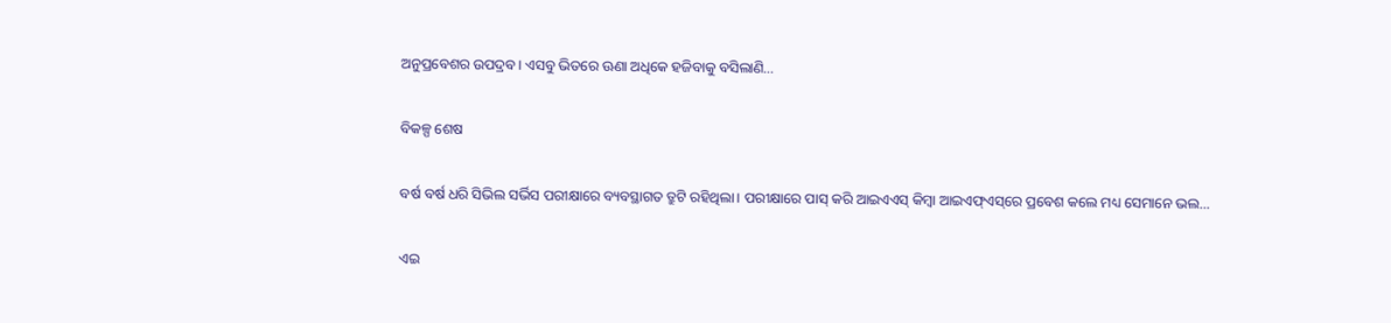ଅନୁପ୍ରବେଶର ଉପଦ୍ରବ। ଏସବୁ ଭିତରେ ଊଣା ଅଧିକେ ହଜିବାକୁ ବସିଲାଣି…

ବିକଳ୍ପ ଶେଷ

ବର୍ଷ ବର୍ଷ ଧରି ସିଭିଲ ସର୍ଭିସ ପରୀକ୍ଷାରେ ବ୍ୟବସ୍ଥାଗତ ତ୍ରୁଟି ରହିଥିଲା। ପରୀକ୍ଷାରେ ପାସ୍‌ କରି ଆଇଏଏସ୍‌ କିମ୍ବା ଆଇଏଫ୍‌ଏସ୍‌ରେ ପ୍ରବେଶ କଲେ ମଧ୍ୟ ସେମାନେ ଭଲ…

ଏଇ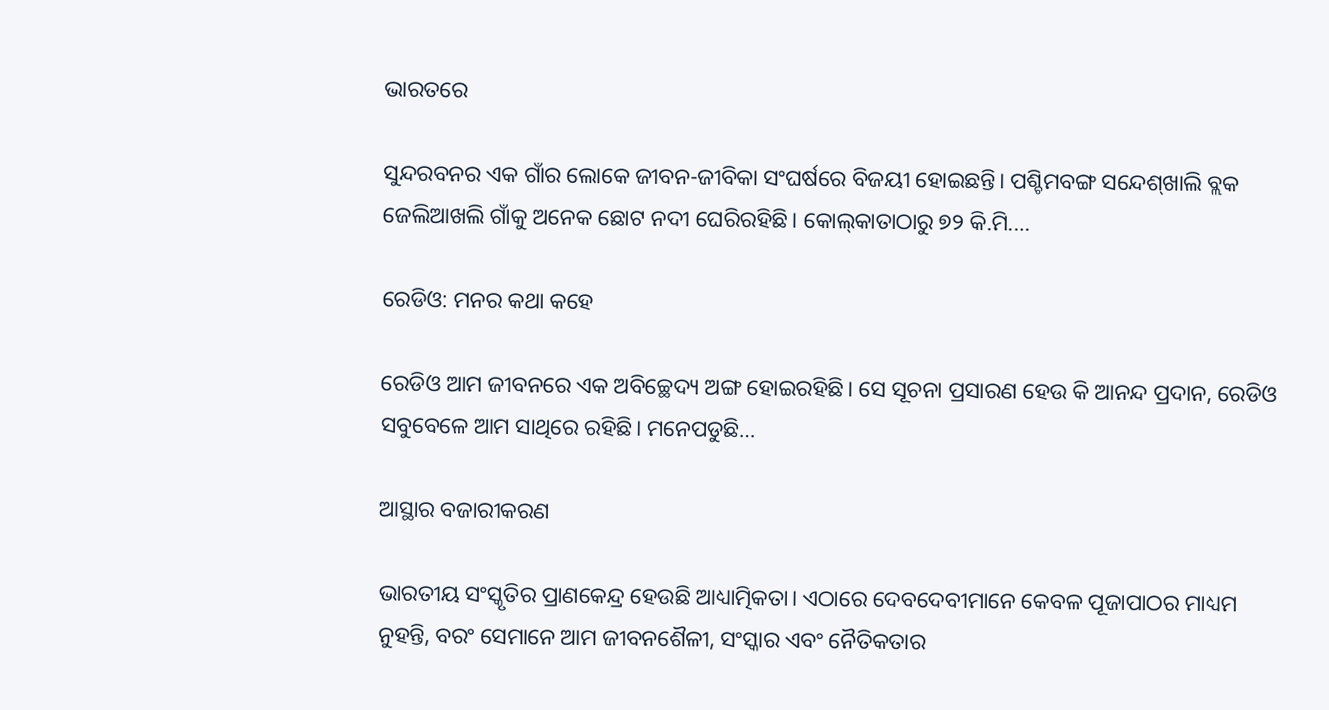ଭାରତରେ

ସୁନ୍ଦରବନର ଏକ ଗାଁର ଲୋକେ ଜୀବନ-ଜୀବିକା ସଂଘର୍ଷରେ ବିଜୟୀ ହୋଇଛନ୍ତି। ପଶ୍ଚିମବଙ୍ଗ ସନ୍ଦେଶ୍‌ଖାଲି ବ୍ଲକ ଜେଲିଆଖଲି ଗାଁକୁ ଅନେକ ଛୋଟ ନଦୀ ଘେରିରହିଛି। କୋଲ୍‌କାତାଠାରୁ ୭୨ କି.ମି.…

ରେଡିଓ: ମନର କଥା କହେ

ରେଡିଓ ଆମ ଜୀବନରେ ଏକ ଅବିଚ୍ଛେଦ୍ୟ ଅଙ୍ଗ ହୋଇରହିଛି। ସେ ସୂଚନା ପ୍ରସାରଣ ହେଉ କି ଆନନ୍ଦ ପ୍ରଦାନ, ରେଡିଓ ସବୁବେଳେ ଆମ ସାଥିରେ ରହିଛି। ମନେପଡୁଛି…

ଆସ୍ଥାର ବଜାରୀକରଣ

ଭାରତୀୟ ସଂସ୍କୃତିର ପ୍ରାଣକେନ୍ଦ୍ର ହେଉଛି ଆଧ୍ୟାତ୍ମିକତା। ଏଠାରେ ଦେବଦେବୀମାନେ କେବଳ ପୂଜାପାଠର ମାଧ୍ୟମ ନୁହନ୍ତି, ବରଂ ସେମାନେ ଆମ ଜୀବନଶୈଳୀ, ସଂସ୍କାର ଏବଂ ନୈତିକତାର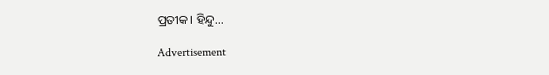ପ୍ରତୀକ। ହିନ୍ଦୁ…

Advertisement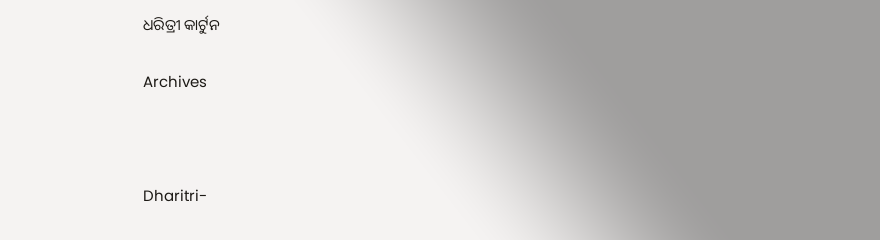ଧରିତ୍ରୀ କାର୍ଟୁନ

Archives



Dharitri-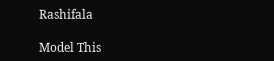Rashifala

Model This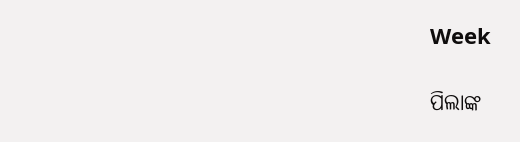Week

ପିଲାଙ୍କ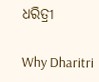ଧରିତ୍ରୀ

Why Dharitri